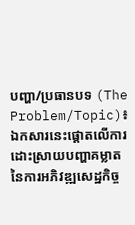បញ្ហា/ប្រធានបទ (The Problem/Topic)៖ ឯកសារនេះផ្តោតលើការដោះស្រាយបញ្ហាគម្លាតនៃការអភិវឌ្ឍសេដ្ឋកិច្ច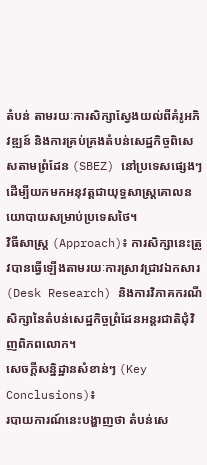តំបន់ តាមរយៈការសិក្សាស្វែងយល់ពីគំរូអភិវឌ្ឍន៍ និងការគ្រប់គ្រងតំបន់សេដ្ឋកិច្ចពិសេសតាមព្រំដែន (SBEZ) នៅប្រទេសផ្សេងៗ ដើម្បីយកមកអនុវត្តជាយុទ្ធសាស្ត្រគោលនយោបាយសម្រាប់ប្រទេសថៃ។
វិធីសាស្ត្រ (Approach)៖ ការសិក្សានេះត្រូវបានធ្វើឡើងតាមរយៈការស្រាវជ្រាវឯកសារ (Desk Research) និងការវិភាគករណីសិក្សានៃតំបន់សេដ្ឋកិច្ចព្រំដែនអន្តរជាតិជុំវិញពិភពលោក។
សេចក្តីសន្និដ្ឋានសំខាន់ៗ (Key Conclusions)៖
របាយការណ៍នេះបង្ហាញថា តំបន់សេ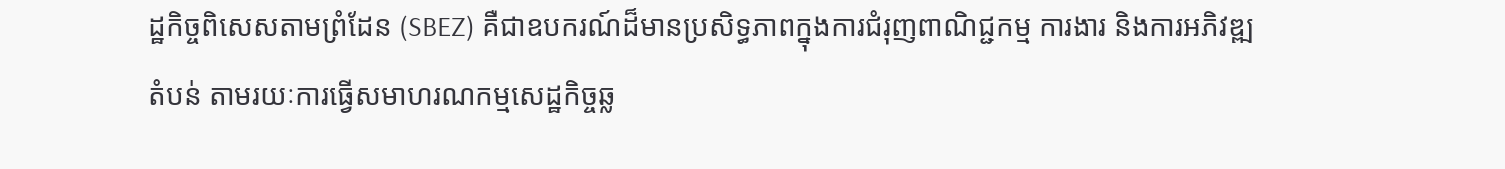ដ្ឋកិច្ចពិសេសតាមព្រំដែន (SBEZ) គឺជាឧបករណ៍ដ៏មានប្រសិទ្ធភាពក្នុងការជំរុញពាណិជ្ជកម្ម ការងារ និងការអភិវឌ្ឍតំបន់ តាមរយៈការធ្វើសមាហរណកម្មសេដ្ឋកិច្ចឆ្ល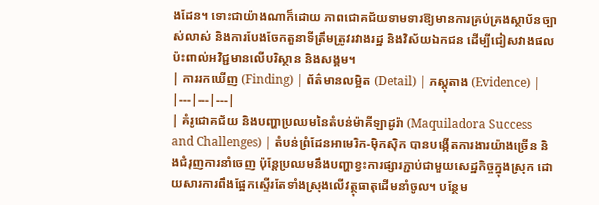ងដែន។ ទោះជាយ៉ាងណាក៏ដោយ ភាពជោគជ័យទាមទារឱ្យមានការគ្រប់គ្រងស្ថាប័នច្បាស់លាស់ និងការបែងចែកតួនាទីត្រឹមត្រូវរវាងរដ្ឋ និងវិស័យឯកជន ដើម្បីជៀសវាងផលប៉ះពាល់អវិជ្ជមានលើបរិស្ថាន និងសង្គម។
| ការរកឃើញ (Finding) | ព័ត៌មានលម្អិត (Detail) | ភស្តុតាង (Evidence) |
|---|---|---|
| គំរូជោគជ័យ និងបញ្ហាប្រឈមនៃតំបន់ម៉ាគីឡាដូរ៉ា (Maquiladora Success and Challenges) | តំបន់ព្រំដែនអាមេរិក-ម៉ិកស៊ិក បានបង្កើតការងារយ៉ាងច្រើន និងជំរុញការនាំចេញ ប៉ុន្តែប្រឈមនឹងបញ្ហាខ្វះការផ្សារភ្ជាប់ជាមួយសេដ្ឋកិច្ចក្នុងស្រុក ដោយសារការពឹងផ្អែកស្ទើរតែទាំងស្រុងលើវត្ថុធាតុដើមនាំចូល។ បន្ថែម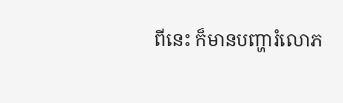ពីនេះ ក៏មានបញ្ហារំលោភ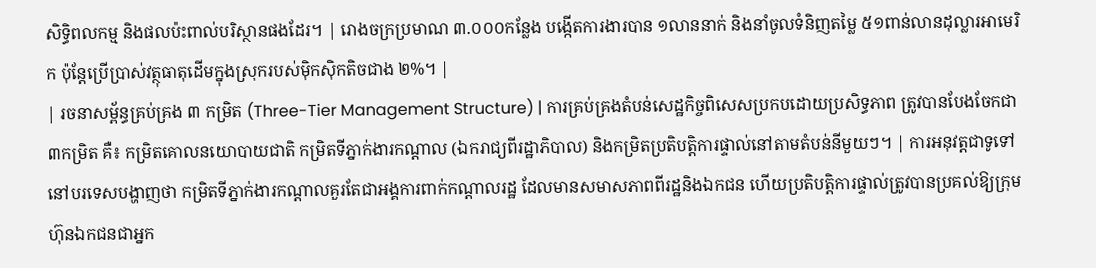សិទ្ធិពលកម្ម និងផលប៉ះពាល់បរិស្ថានផងដែរ។ | រោងចក្រប្រមាណ ៣.០០០កន្លែង បង្កើតការងារបាន ១លាននាក់ និងនាំចូលទំនិញតម្លៃ ៥១ពាន់លានដុល្លារអាមេរិក ប៉ុន្តែប្រើប្រាស់វត្ថុធាតុដើមក្នុងស្រុករបស់ម៉ិកស៊ិកតិចជាង ២%។ |
| រចនាសម្ព័ន្ធគ្រប់គ្រង ៣ កម្រិត (Three-Tier Management Structure) | ការគ្រប់គ្រងតំបន់សេដ្ឋកិច្ចពិសេសប្រកបដោយប្រសិទ្ធភាព ត្រូវបានបែងចែកជា ៣កម្រិត គឺ៖ កម្រិតគោលនយោបាយជាតិ កម្រិតទីភ្នាក់ងារកណ្តាល (ឯករាជ្យពីរដ្ឋាភិបាល) និងកម្រិតប្រតិបត្តិការផ្ទាល់នៅតាមតំបន់នីមួយៗ។ | ការអនុវត្តជាទូទៅនៅបរទេសបង្ហាញថា កម្រិតទីភ្នាក់ងារកណ្តាលគួរតែជាអង្គការពាក់កណ្តាលរដ្ឋ ដែលមានសមាសភាពពីរដ្ឋនិងឯកជន ហើយប្រតិបត្តិការផ្ទាល់ត្រូវបានប្រគល់ឱ្យក្រុមហ៊ុនឯកជនជាអ្នក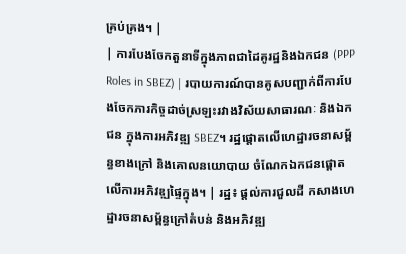គ្រប់គ្រង។ |
| ការបែងចែកតួនាទីក្នុងភាពជាដៃគូរដ្ឋនិងឯកជន (PPP Roles in SBEZ) | របាយការណ៍បានគូសបញ្ជាក់ពីការបែងចែកភារកិច្ចដាច់ស្រឡះរវាងវិស័យសាធារណៈ និងឯកជន ក្នុងការអភិវឌ្ឍ SBEZ។ រដ្ឋផ្តោតលើហេដ្ឋារចនាសម្ព័ន្ធខាងក្រៅ និងគោលនយោបាយ ចំណែកឯកជនផ្តោតលើការអភិវឌ្ឍផ្ទៃក្នុង។ | រដ្ឋ៖ ផ្តល់ការជួលដី កសាងហេដ្ឋារចនាសម្ព័ន្ធក្រៅតំបន់ និងអភិវឌ្ឍ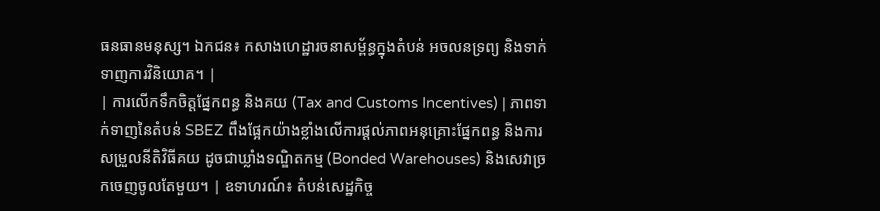ធនធានមនុស្ស។ ឯកជន៖ កសាងហេដ្ឋារចនាសម្ព័ន្ធក្នុងតំបន់ អចលនទ្រព្យ និងទាក់ទាញការវិនិយោគ។ |
| ការលើកទឹកចិត្តផ្នែកពន្ធ និងគយ (Tax and Customs Incentives) | ភាពទាក់ទាញនៃតំបន់ SBEZ ពឹងផ្អែកយ៉ាងខ្លាំងលើការផ្តល់ភាពអនុគ្រោះផ្នែកពន្ធ និងការសម្រួលនីតិវិធីគយ ដូចជាឃ្លាំងទណ្ឌិតកម្ម (Bonded Warehouses) និងសេវាច្រកចេញចូលតែមួយ។ | ឧទាហរណ៍៖ តំបន់សេដ្ឋកិច្ច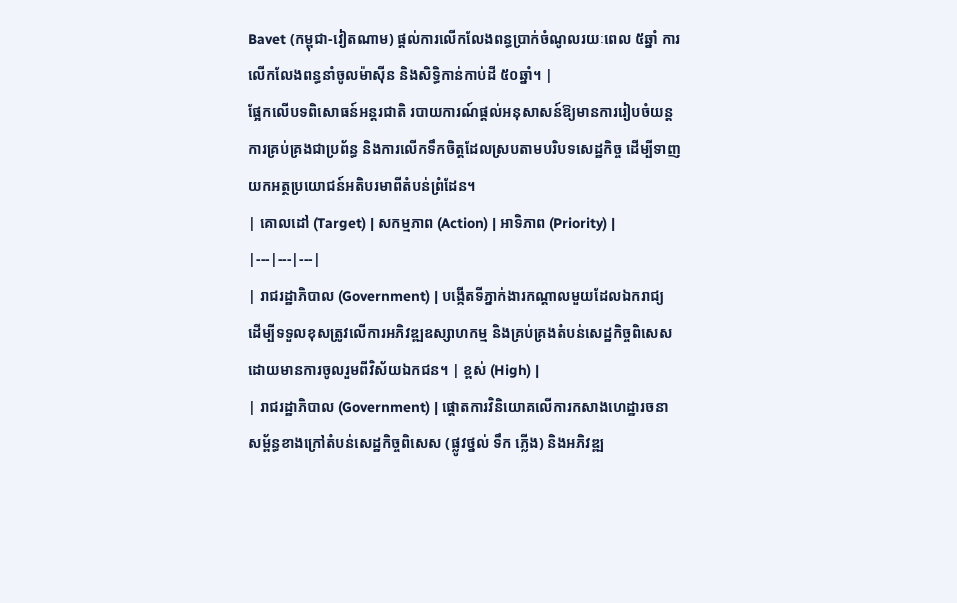Bavet (កម្ពុជា-វៀតណាម) ផ្តល់ការលើកលែងពន្ធប្រាក់ចំណូលរយៈពេល ៥ឆ្នាំ ការលើកលែងពន្ធនាំចូលម៉ាស៊ីន និងសិទ្ធិកាន់កាប់ដី ៥០ឆ្នាំ។ |
ផ្អែកលើបទពិសោធន៍អន្តរជាតិ របាយការណ៍ផ្តល់អនុសាសន៍ឱ្យមានការរៀបចំយន្តការគ្រប់គ្រងជាប្រព័ន្ធ និងការលើកទឹកចិត្តដែលស្របតាមបរិបទសេដ្ឋកិច្ច ដើម្បីទាញយកអត្ថប្រយោជន៍អតិបរមាពីតំបន់ព្រំដែន។
| គោលដៅ (Target) | សកម្មភាព (Action) | អាទិភាព (Priority) |
|---|---|---|
| រាជរដ្ឋាភិបាល (Government) | បង្កើតទីភ្នាក់ងារកណ្តាលមួយដែលឯករាជ្យ ដើម្បីទទួលខុសត្រូវលើការអភិវឌ្ឍឧស្សាហកម្ម និងគ្រប់គ្រងតំបន់សេដ្ឋកិច្ចពិសេស ដោយមានការចូលរួមពីវិស័យឯកជន។ | ខ្ពស់ (High) |
| រាជរដ្ឋាភិបាល (Government) | ផ្តោតការវិនិយោគលើការកសាងហេដ្ឋារចនាសម្ព័ន្ធខាងក្រៅតំបន់សេដ្ឋកិច្ចពិសេស (ផ្លូវថ្នល់ ទឹក ភ្លើង) និងអភិវឌ្ឍ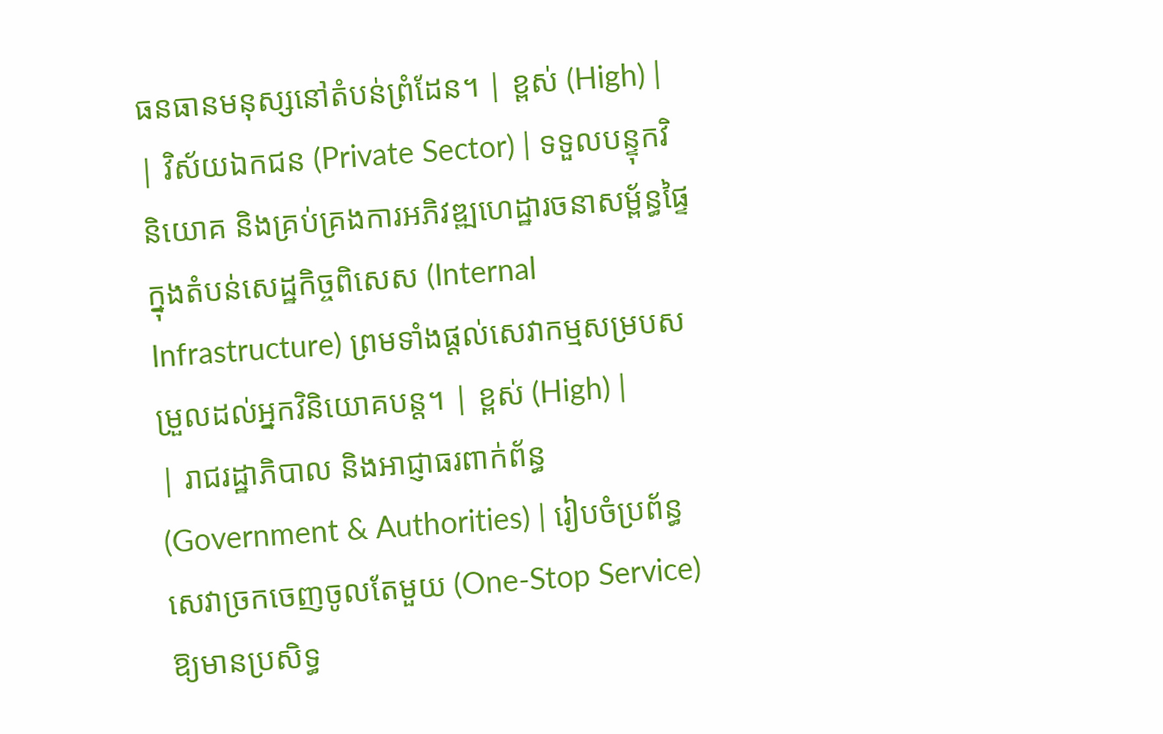ធនធានមនុស្សនៅតំបន់ព្រំដែន។ | ខ្ពស់ (High) |
| វិស័យឯកជន (Private Sector) | ទទួលបន្ទុកវិនិយោគ និងគ្រប់គ្រងការអភិវឌ្ឍហេដ្ឋារចនាសម្ព័ន្ធផ្ទៃក្នុងតំបន់សេដ្ឋកិច្ចពិសេស (Internal Infrastructure) ព្រមទាំងផ្តល់សេវាកម្មសម្របសម្រួលដល់អ្នកវិនិយោគបន្ត។ | ខ្ពស់ (High) |
| រាជរដ្ឋាភិបាល និងអាជ្ញាធរពាក់ព័ន្ធ (Government & Authorities) | រៀបចំប្រព័ន្ធសេវាច្រកចេញចូលតែមួយ (One-Stop Service) ឱ្យមានប្រសិទ្ធ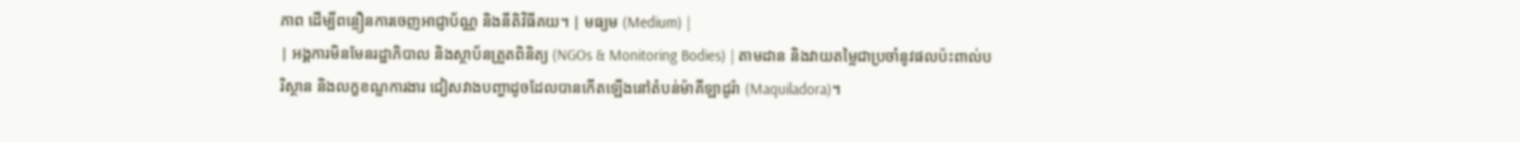ភាព ដើម្បីពន្លឿនការចេញអាជ្ញាប័ណ្ណ និងនីតិវិធីគយ។ | មធ្យម (Medium) |
| អង្គការមិនមែនរដ្ឋាភិបាល និងស្ថាប័នត្រួតពិនិត្យ (NGOs & Monitoring Bodies) | តាមដាន និងវាយតម្លៃជាប្រចាំនូវផលប៉ះពាល់បរិស្ថាន និងលក្ខខណ្ឌការងារ ជៀសវាងបញ្ហាដូចដែលបានកើតឡើងនៅតំបន់ម៉ាគីឡាដូរ៉ា (Maquiladora)។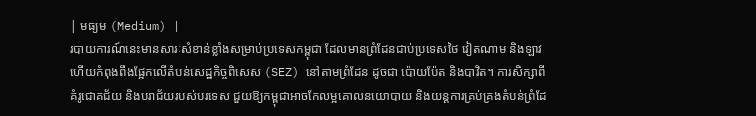| មធ្យម (Medium) |
របាយការណ៍នេះមានសារៈសំខាន់ខ្លាំងសម្រាប់ប្រទេសកម្ពុជា ដែលមានព្រំដែនជាប់ប្រទេសថៃ វៀតណាម និងឡាវ ហើយកំពុងពឹងផ្អែកលើតំបន់សេដ្ឋកិច្ចពិសេស (SEZ) នៅតាមព្រំដែន ដូចជា ប៉ោយប៉ែត និងបាវិត។ ការសិក្សាពីគំរូជោគជ័យ និងបរាជ័យរបស់បរទេស ជួយឱ្យកម្ពុជាអាចកែលម្អគោលនយោបាយ និងយន្តការគ្រប់គ្រងតំបន់ព្រំដែ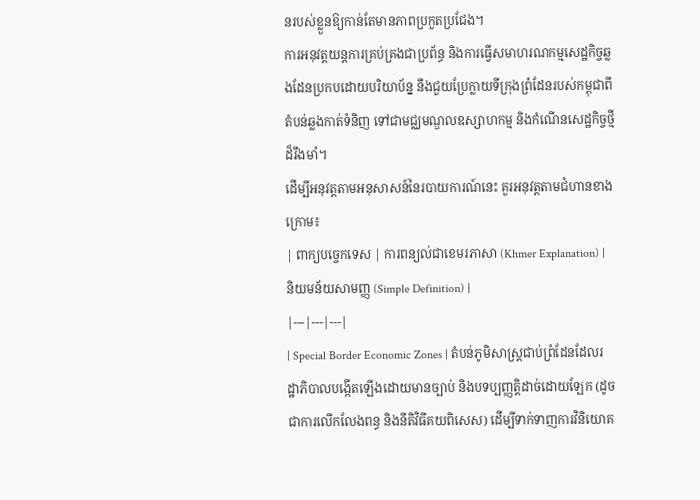នរបស់ខ្លួនឱ្យកាន់តែមានភាពប្រកួតប្រជែង។
ការអនុវត្តយន្តការគ្រប់គ្រងជាប្រព័ន្ធ និងការធ្វើសមាហរណកម្មសេដ្ឋកិច្ចឆ្លងដែនប្រកបដោយបរិយាប័ន្ន នឹងជួយប្រែក្លាយទីក្រុងព្រំដែនរបស់កម្ពុជាពីតំបន់ឆ្លងកាត់ទំនិញ ទៅជាមជ្ឈមណ្ឌលឧស្សាហកម្ម និងកំណើនសេដ្ឋកិច្ចថ្មីដ៏រឹងមាំ។
ដើម្បីអនុវត្តតាមអនុសាសន៍នៃរបាយការណ៍នេះ គួរអនុវត្តតាមជំហានខាងក្រោម៖
| ពាក្យបច្ចេកទេស | ការពន្យល់ជាខេមរភាសា (Khmer Explanation) | និយមន័យសាមញ្ញ (Simple Definition) |
|---|---|---|
| Special Border Economic Zones | តំបន់ភូមិសាស្ត្រជាប់ព្រំដែនដែលរដ្ឋាភិបាលបង្កើតឡើងដោយមានច្បាប់ និងបទប្បញ្ញត្តិដាច់ដោយឡែក (ដូចជាការលើកលែងពន្ធ និងនីតិវិធីគយពិសេស) ដើម្បីទាក់ទាញការវិនិយោគ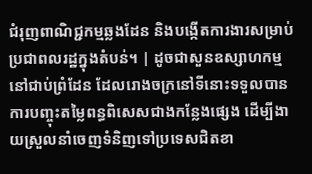ជំរុញពាណិជ្ជកម្មឆ្លងដែន និងបង្កើតការងារសម្រាប់ប្រជាពលរដ្ឋក្នុងតំបន់។ | ដូចជាសួនឧស្សាហកម្មនៅជាប់ព្រំដែន ដែលរោងចក្រនៅទីនោះទទួលបានការបញ្ចុះតម្លៃពន្ធពិសេសជាងកន្លែងផ្សេង ដើម្បីងាយស្រួលនាំចេញទំនិញទៅប្រទេសជិតខា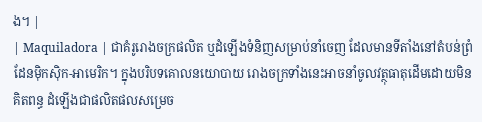ង។ |
| Maquiladora | ជាគំរូរោងចក្រផលិត ឬដំឡើងទំនិញសម្រាប់នាំចេញ ដែលមានទីតាំងនៅតំបន់ព្រំដែនម៉ិកស៊ិក-អាមេរិក។ ក្នុងបរិបទគោលនយោបាយ រោងចក្រទាំងនេះអាចនាំចូលវត្ថុធាតុដើមដោយមិនគិតពន្ធ ដំឡើងជាផលិតផលសម្រេច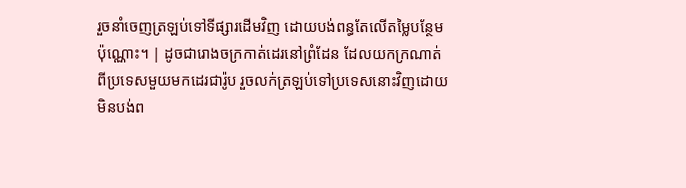រួចនាំចេញត្រឡប់ទៅទីផ្សារដើមវិញ ដោយបង់ពន្ធតែលើតម្លៃបន្ថែមប៉ុណ្ណោះ។ | ដូចជារោងចក្រកាត់ដេរនៅព្រំដែន ដែលយកក្រណាត់ពីប្រទេសមួយមកដេរជារ៉ូប រួចលក់ត្រឡប់ទៅប្រទេសនោះវិញដោយមិនបង់ព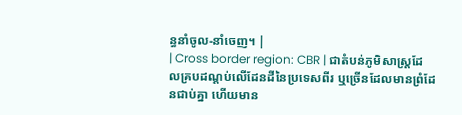ន្ធនាំចូល-នាំចេញ។ |
| Cross border region: CBR | ជាតំបន់ភូមិសាស្ត្រដែលគ្របដណ្តប់លើដែនដីនៃប្រទេសពីរ ឬច្រើនដែលមានព្រំដែនជាប់គ្នា ហើយមាន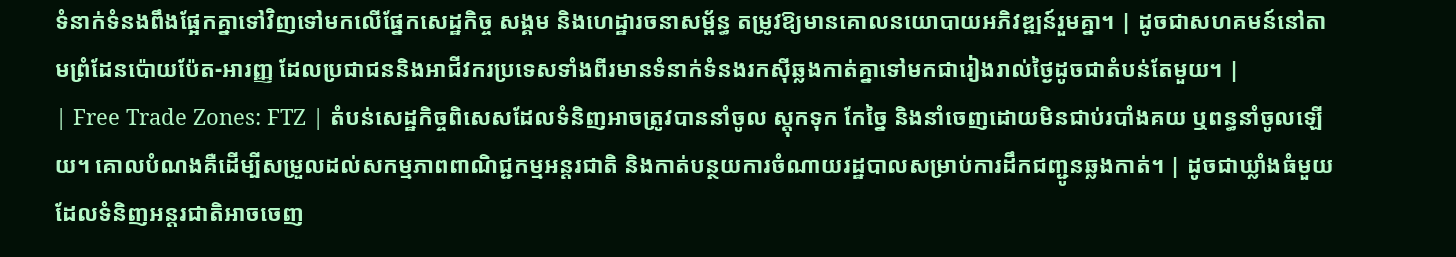ទំនាក់ទំនងពឹងផ្អែកគ្នាទៅវិញទៅមកលើផ្នែកសេដ្ឋកិច្ច សង្គម និងហេដ្ឋារចនាសម្ព័ន្ធ តម្រូវឱ្យមានគោលនយោបាយអភិវឌ្ឍន៍រួមគ្នា។ | ដូចជាសហគមន៍នៅតាមព្រំដែនប៉ោយប៉ែត-អារញ្ញ ដែលប្រជាជននិងអាជីវករប្រទេសទាំងពីរមានទំនាក់ទំនងរកស៊ីឆ្លងកាត់គ្នាទៅមកជារៀងរាល់ថ្ងៃដូចជាតំបន់តែមួយ។ |
| Free Trade Zones: FTZ | តំបន់សេដ្ឋកិច្ចពិសេសដែលទំនិញអាចត្រូវបាននាំចូល ស្តុកទុក កែច្នៃ និងនាំចេញដោយមិនជាប់របាំងគយ ឬពន្ធនាំចូលឡើយ។ គោលបំណងគឺដើម្បីសម្រួលដល់សកម្មភាពពាណិជ្ជកម្មអន្តរជាតិ និងកាត់បន្ថយការចំណាយរដ្ឋបាលសម្រាប់ការដឹកជញ្ជូនឆ្លងកាត់។ | ដូចជាឃ្លាំងធំមួយដែលទំនិញអន្តរជាតិអាចចេញ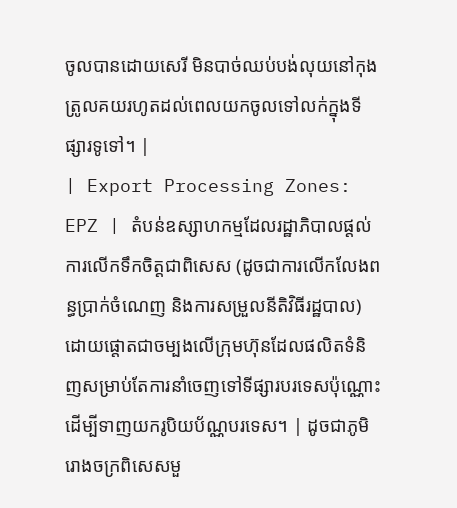ចូលបានដោយសេរី មិនបាច់ឈប់បង់លុយនៅកុងត្រូលគយរហូតដល់ពេលយកចូលទៅលក់ក្នុងទីផ្សារទូទៅ។ |
| Export Processing Zones: EPZ | តំបន់ឧស្សាហកម្មដែលរដ្ឋាភិបាលផ្តល់ការលើកទឹកចិត្តជាពិសេស (ដូចជាការលើកលែងពន្ធប្រាក់ចំណេញ និងការសម្រួលនីតិវិធីរដ្ឋបាល) ដោយផ្តោតជាចម្បងលើក្រុមហ៊ុនដែលផលិតទំនិញសម្រាប់តែការនាំចេញទៅទីផ្សារបរទេសប៉ុណ្ណោះ ដើម្បីទាញយករូបិយប័ណ្ណបរទេស។ | ដូចជាភូមិរោងចក្រពិសេសមួ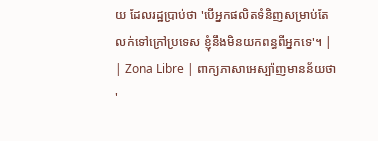យ ដែលរដ្ឋប្រាប់ថា 'បើអ្នកផលិតទំនិញសម្រាប់តែលក់ទៅក្រៅប្រទេស ខ្ញុំនឹងមិនយកពន្ធពីអ្នកទេ'។ |
| Zona Libre | ពាក្យភាសាអេស្ប៉ាញមានន័យថា '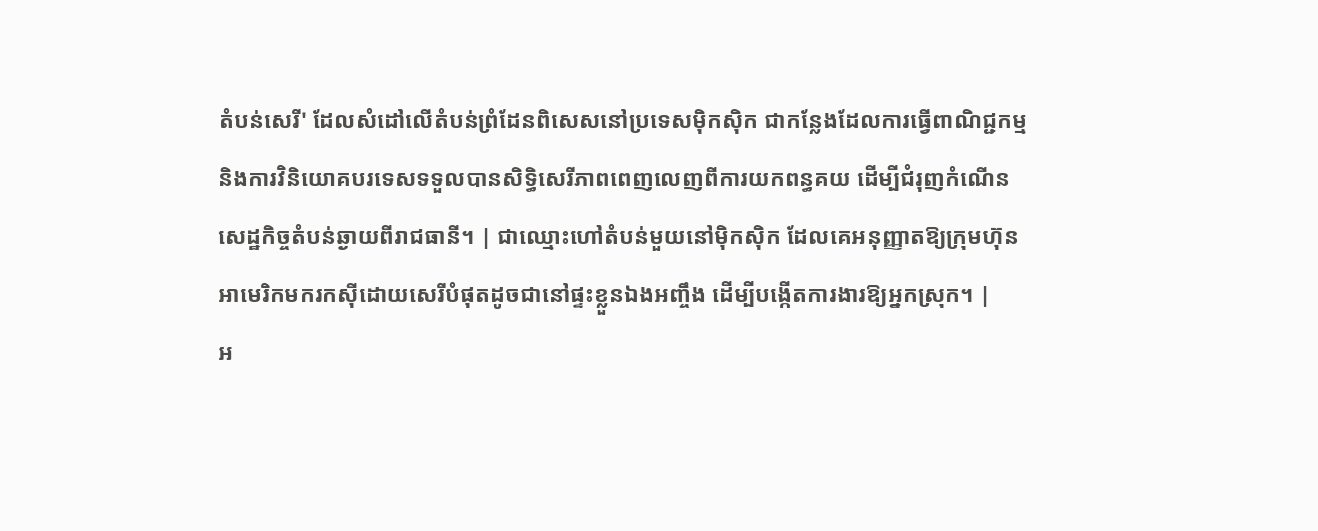តំបន់សេរី' ដែលសំដៅលើតំបន់ព្រំដែនពិសេសនៅប្រទេសម៉ិកស៊ិក ជាកន្លែងដែលការធ្វើពាណិជ្ជកម្ម និងការវិនិយោគបរទេសទទួលបានសិទ្ធិសេរីភាពពេញលេញពីការយកពន្ធគយ ដើម្បីជំរុញកំណើនសេដ្ឋកិច្ចតំបន់ឆ្ងាយពីរាជធានី។ | ជាឈ្មោះហៅតំបន់មួយនៅម៉ិកស៊ិក ដែលគេអនុញ្ញាតឱ្យក្រុមហ៊ុនអាមេរិកមករកស៊ីដោយសេរីបំផុតដូចជានៅផ្ទះខ្លួនឯងអញ្ចឹង ដើម្បីបង្កើតការងារឱ្យអ្នកស្រុក។ |
អ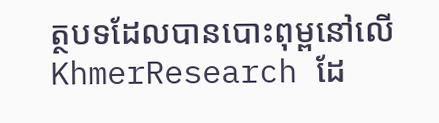ត្ថបទដែលបានបោះពុម្ពនៅលើ KhmerResearch ដែ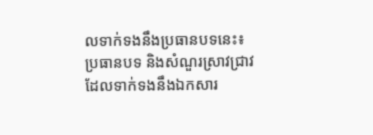លទាក់ទងនឹងប្រធានបទនេះ៖
ប្រធានបទ និងសំណួរស្រាវជ្រាវដែលទាក់ទងនឹងឯកសារ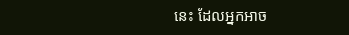នេះ ដែលអ្នកអាច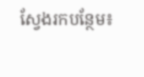ស្វែងរកបន្ថែម៖